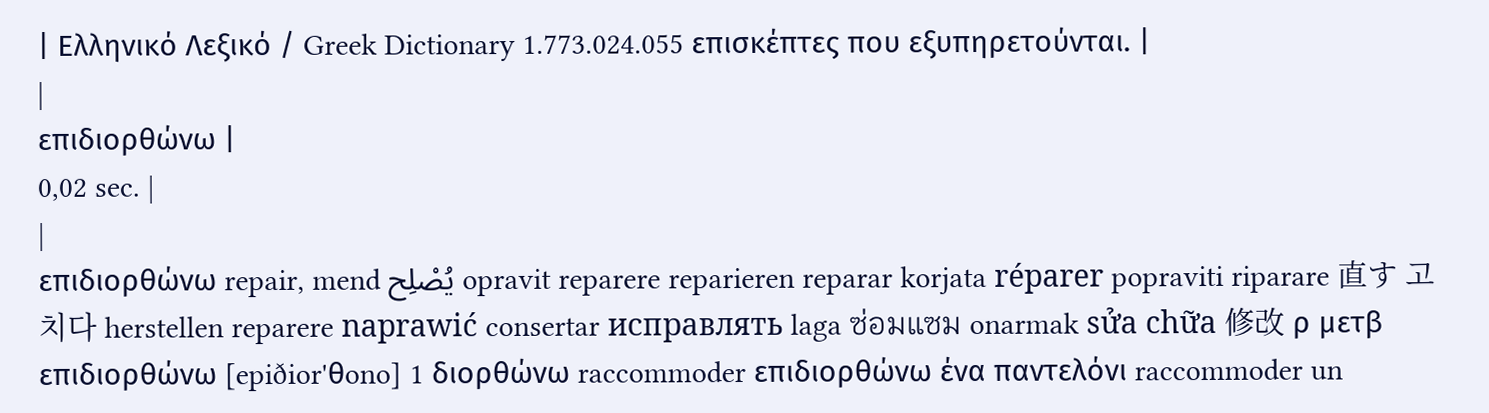| Ελληνικό Λεξικό / Greek Dictionary 1.773.024.055 επισκέπτες που εξυπηρετούνται. |
|
επιδιορθώνω |
0,02 sec. |
|
επιδιορθώνω repair, mend يُصْلِح opravit reparere reparieren reparar korjata réparer popraviti riparare 直す 고치다 herstellen reparere naprawić consertar исправлять laga ซ่อมแซม onarmak sửa chữa 修改 ρ μετβ επιδιορθώνω [epiðior'θono] 1 διορθώνω raccommoder επιδιορθώνω ένα παντελόνι raccommoder un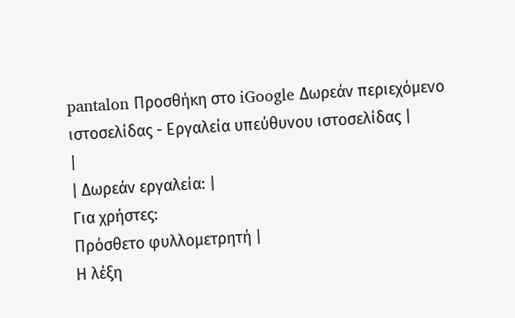pantalon Προσθήκη στο iGoogle Δωρεάν περιεχόμενο ιστοσελίδας - Εργαλεία υπεύθυνου ιστοσελίδας |
|
| Δωρεάν εργαλεία: |
Για χρήστες:
Πρόσθετο φυλλομετρητή |
Η λέξη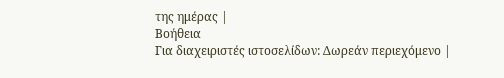της ημέρας |
Βοήθεια
Για διαχειριστές ιστοσελίδων: Δωρεάν περιεχόμενο |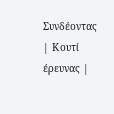Συνδέοντας | Κουτί έρευνας |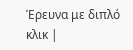Έρευνα με διπλό κλικ |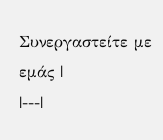Συνεργαστείτε με εμάς |
|---|